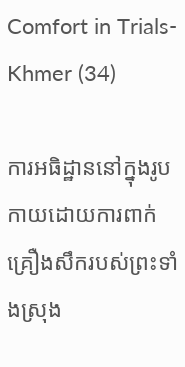Comfort in Trials-Khmer (34)

ការអធិដ្ឋាននៅក្នុងរូបកាយដោយការពាក់គ្រឿងសឹករបស់ព្រះទាំងស្រុង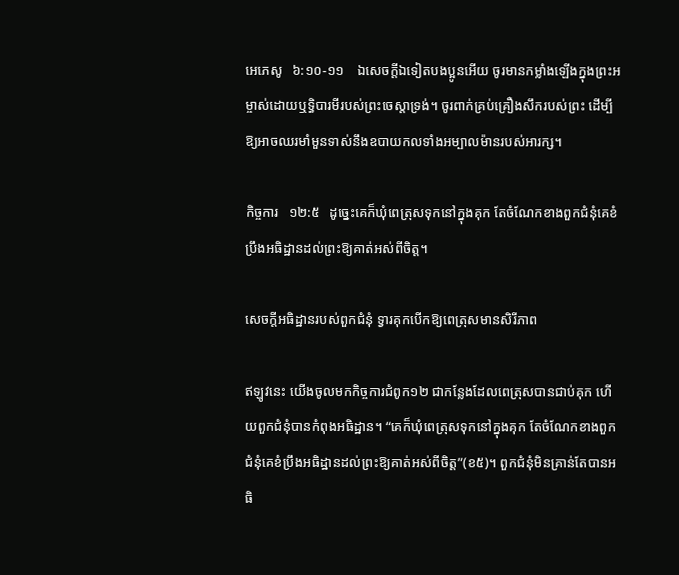អេភេសូ   ៦:១០-១១    ឯសេចក្តីឯទៀតបងប្អូនអើយ ចូរមានកម្លាំងឡើងក្នុងព្រះអម្ចាស់ដោយឬទ្ធិបារមីរបស់ព្រះចេស្តាទ្រង់។ ចូរពាក់គ្រប់គ្រឿងសឹករបស់ព្រះ ដើម្បីឱ្យអាចឈរមាំមួនទាស់នឹងឧបាយកលទាំងអម្បាលម៉ានរបស់អារក្ស។

កិច្ចការ   ១២:៥   ដូច្នេះគេក៏ឃុំពេត្រុសទុកនៅក្នុងគុក តែចំណែកខាងពួកជំនុំគេខំប្រឹងអធិដ្ឋានដល់ព្រះឱ្យគាត់អស់ពីចិត្ត។

សេចក្តីអធិដ្ឋានរបស់ពួកជំនុំ ទ្វារគុកបើកឱ្យពេត្រុសមានសិរីភាព

ឥឡូវនេះ យើងចូលមកកិច្ចការជំពូក១២ ជាកន្លែងដែលពេត្រុសបានជាប់គុក ហើយពួកជំនុំបានកំពុងអធិដ្ឋាន។ “គេក៏ឃុំពេត្រុសទុកនៅក្នុងគុក តែចំណែកខាងពួកជំនុំគេខំប្រឹងអធិដ្ឋានដល់ព្រះឱ្យគាត់អស់ពីចិត្ត”(ខ៥)។ ពួកជំនុំមិនគ្រាន់តែបានអធិ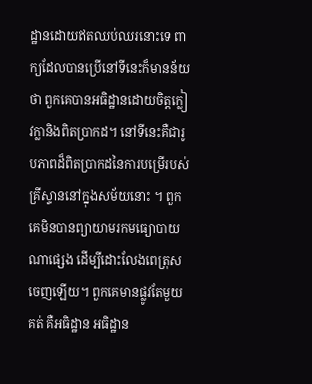ដ្ឋានដោយឥតឈប់ឈរនោះទេ ពាក្យដែលបានប្រើនៅទីនេះក៏មានន័យថា ពួកគេបានអធិដ្ឋានដោយចិត្តក្លៀវក្លានិងពិតប្រាកដ។ នៅទីនេះគឺជារូបភាពដ៏ពិតប្រាកដនៃការបម្រើរបស់គ្រីស្ទាននៅក្នុងសម័យនោះ ។ ពួកគេមិនបានព្យាយាមរកមធ្យោបាយណាផ្សេង ដើម្បីដោះលែងពេត្រុសចេញឡើយ។ ពួកគេមានផ្លូវតែមួយគត់ គឺអធិដ្ឋាន អធិដ្ឋាន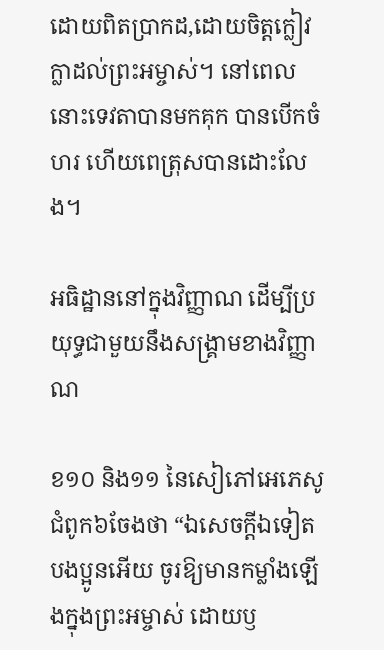ដោយពិតប្រាកដ,ដោយចិត្តក្លៀវក្លាដល់ព្រះអម្ចាស់។ នៅពេលនោះទេវតាបានមកគុក បានបើកចំហរ ហើយពេត្រុសបានដោះលែង។

អធិដ្ឋាននៅក្នុងវិញ្ញាណ ដើម្បីប្រយុទ្ធជាមួយនឹងសង្រ្គាមខាងវិញ្ញាណ

ខ១០ និង១១ នៃសៀភៅអេភេសូជំពូក៦ចែងថា “ឯសេចក្ដីឯទៀត បងប្អូនអើយ ចូរឱ្យមានកម្លាំងឡើងក្នុងព្រះអម្ចាស់ ដោយឫ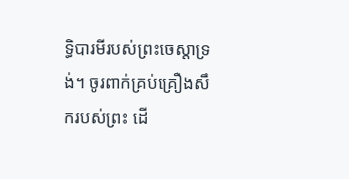ទ្ធិបារមីរបស់ព្រះចេស្ដាទ្រង់។ ចូរពាក់គ្រប់គ្រឿងសឹករបស់ព្រះ ដើ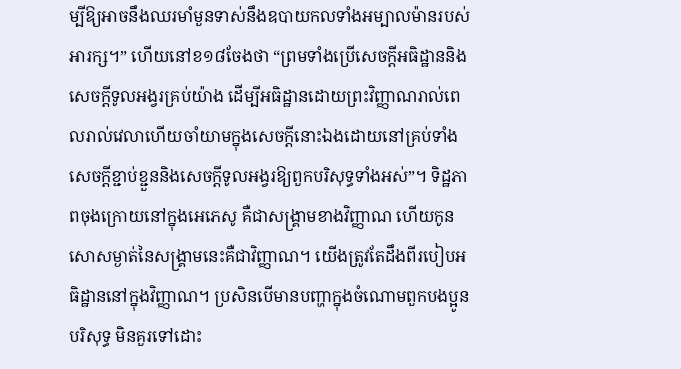ម្បីឱ្យអាចនឹងឈរមាំមួនទាស់នឹងឧបាយកលទាំងអម្បាលម៉ានរបស់អារក្ស។” ហើយនៅខ១៨ចែងថា “ព្រមទាំងប្រើសេចក្តីអធិដ្ឋាននិងសេចក្តីទូលអង្វរគ្រប់យ៉ាង ដើម្បីអធិដ្ឋានដោយព្រះវិញ្ញាណរាល់ពេលរាល់វេលាហើយចាំយាមក្នុងសេចក្តីនោះឯងដោយនៅគ្រប់ទាំងសេចក្តីខ្ជាប់ខ្ជួននិងសេចក្តីទូលអង្វរឱ្យពួកបរិសុទ្ធទាំងអស់”។ ទិដ្ឋភាពចុងក្រោយនៅក្នុងអេភេសូ គឺជាសង្គា្រមខាងវិញ្ញាណ ហើយកូនសោសម្ងាត់នៃសង្រ្គាមនេះគឺជាវិញ្ញាណ។ យើងត្រូវតែដឹងពីរបៀបអធិដ្ឋាននៅក្នុងវិញ្ញាណ។ ប្រសិនបើមានបញ្ហាក្នុងចំណោមពួកបងប្អូនបរិសុទ្ធ មិនគួរទៅដោះ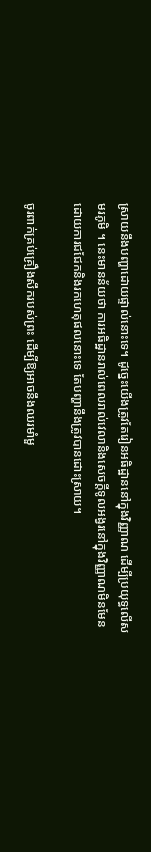ស្រាយនឹងបញ្ហាដោយផ្ទាល់នោះទេ។ ដូច្នេះយើងត្រូវតែរៀនអធិដ្ឋាននៅក្នុងវិញ្ញាណ ដើម្បីប្រយុទ្ធលើសមរភូមិ ។ នេះមានន័យថា ការអធិដ្ឋានរាល់ពេលរាល់វេលានិងសេចក្តីទូលអង្វរនៅក្នុងវិញ្ញាណមិនមែនដោយការជជែកនិងរកហេតុផលនោះទេ តែបញ្ហានឹងត្រូវបានដោះស្រាយ។

ចូរពាក់គ្រប់គ្រឿងសឹករបស់ព្រះ ដើម្បីឱ្យអាចនឹងឈរមាំមួ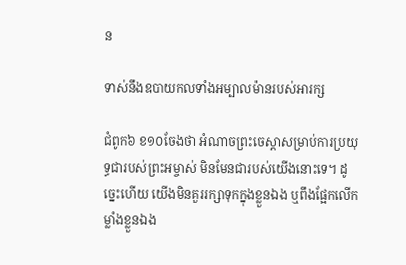ន

ទាស់នឹងឧបាយកលទាំងអម្បាលម៉ានរបស់អារក្ស

ជំពូក៦ ខ១០ចែងថា អំណាចព្រះចេស្តាសម្រាប់ការប្រយុទ្ធជារបស់ព្រះអម្ចាស់ មិនមែនជារបស់យើងនោះទេ។ ដូច្នេះហើយ យើងមិនគួររក្សាទុកក្នុងខ្លួនឯង ឬពឹងផ្អែកលើកម្លាំងខ្លួនឯង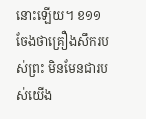នោះឡើយ។ ខ១១ចែងថាគ្រឿងសឹករបស់ព្រះ មិនមែនជារបស់យើង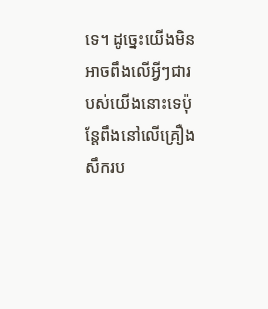ទេ។ ដូច្នេះយើងមិនអាចពឹងលើអ្វីៗជារបស់យើងនោះទេប៉ុន្តែពឹងនៅលើគ្រឿងសឹករប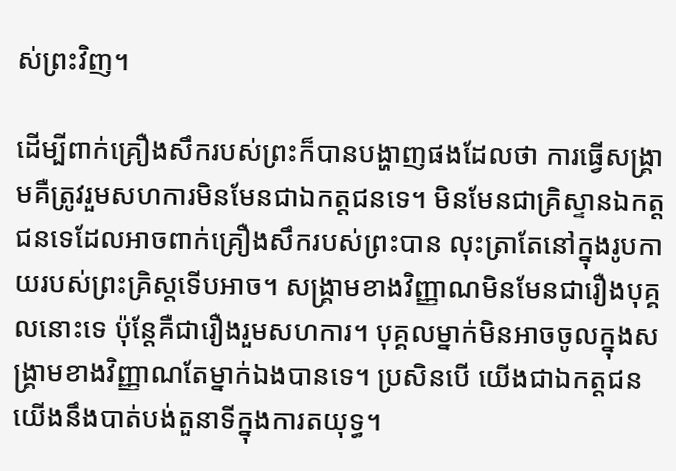ស់ព្រះវិញ។

ដើម្បីពាក់គ្រឿងសឹករបស់ព្រះក៏បានបង្ហាញផងដែលថា ការធ្វើសង្គា្រមគឺត្រូវរួមសហការមិនមែនជាឯកត្តជនទេ។ មិនមែនជាគ្រិស្ទានឯកត្តជនទេដែលអាចពាក់គ្រឿងសឹករបស់ព្រះបាន លុះត្រាតែនៅក្នុងរូបកាយរបស់ព្រះគ្រិស្តទើបអាច។ សង្គា្រមខាងវិញ្ញាណមិនមែនជារឿងបុគ្គលនោះទេ ប៉ុន្តែគឺជារឿងរួមសហការ។ បុគ្គលម្នាក់មិនអាចចូលក្នុងសង្រ្គាមខាងវិញ្ញាណតែម្នាក់ឯងបានទេ។ ប្រសិនបើ យើងជាឯកត្តជនយើងនឹងបាត់បង់តួនាទីក្នុងការតយុទ្ធ។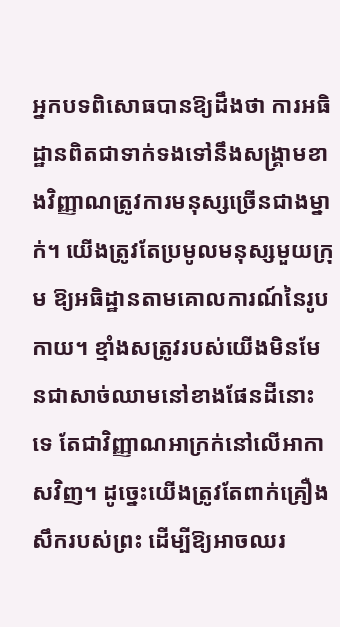អ្នកបទពិសោធបានឱ្យដឹងថា ការអធិដ្ឋានពិតជាទាក់ទងទៅនឹងសង្រ្គាមខាងវិញ្ញាណត្រូវការមនុស្សច្រើនជាងម្នាក់។ យើងត្រូវតែប្រមូលមនុស្សមួយក្រុម ឱ្យអធិដ្ឋានតាមគោលការណ៍នៃរូបកាយ។ ខ្មាំងសត្រូវរបស់យើងមិនមែនជាសាច់ឈាមនៅខាងផែនដីនោះទេ តែជាវិញ្ញាណអាក្រក់នៅលើអាកាសវិញ។ ដូច្នេះយើងត្រូវតែពាក់គ្រឿងសឹករបស់ព្រះ ដើម្បីឱ្យអាចឈរ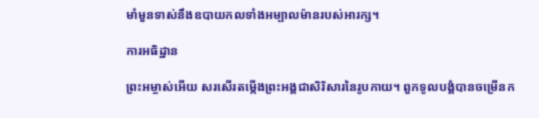មាំមួនទាស់នឹងឧបាយកលទាំងអម្បាលម៉ានរបស់អារក្ស។

ការអធិដ្ឋាន

ព្រះអម្ចាស់អើយ សរសើរតម្កើងព្រះអង្គជាសិរិសារនៃរូបកាយ។ ពួកទូលបង្គំបានចម្រើនក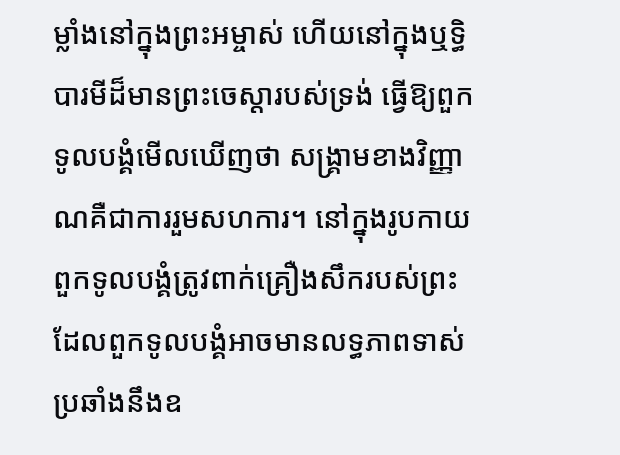ម្លាំងនៅក្នុងព្រះអម្ចាស់ ហើយនៅក្នុងឬទ្ធិបារមីដ៏មានព្រះចេស្តារបស់ទ្រង់ ធ្វើឱ្យពួកទូលបង្គំមើលឃើញថា សង្រ្គាមខាងវិញ្ញាណគឺជាការរួមសហការ។ នៅក្នុងរូបកាយ ពួកទូលបង្គំត្រូវពាក់គ្រឿងសឹករបស់ព្រះ ដែលពួកទូលបង្គំអាចមានលទ្ធភាពទាស់ប្រឆាំងនឹងឧ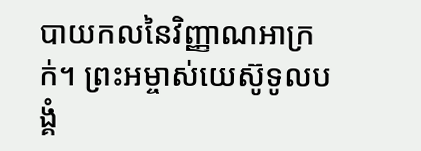បាយកលនៃវិញ្ញាណអាក្រក់។ ព្រះអម្ចាស់យេស៊ូទូលបង្គំ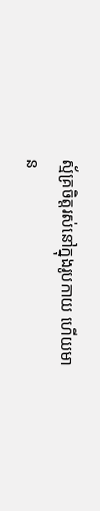ស្ម័គ្រចិត្តរស់នៅក្នុងរូបកាយ ហើយមាន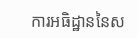ការអធិដ្ឋាននៃស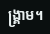ង្រ្គាម។